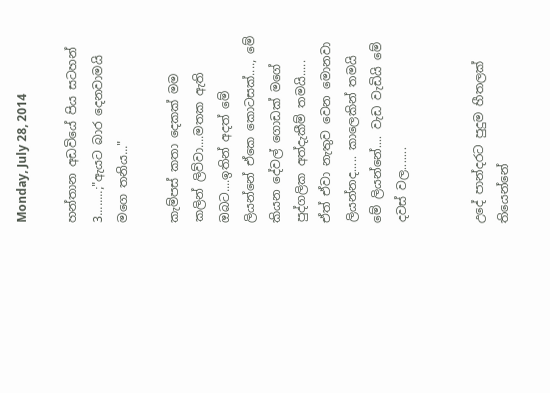Monday, July 28, 2014

හන්තාන අඩවියේ පිය සටහන් 3........;"ඇයට බාර දෙනවාමයි මගෙ තනිය..."

කැම්පස් කතා දෙකක් මම කලින් ලිව්වා....මතක ඇති ඔබට....ඉතින් අදත් මේ ලියන්නේ ඒකෙ කොටසක්...., මේ කියන දේවල් ගොඩක් මගේ පුද්ගලික අත්දැකීම් තමයි..... ඒත් ඒවා නැතුව වෙන මොනවා ලියන්නද..... කාලෙකින් තමයි මේ ලියන්නේ.... වැඩ වැඩියි මේ දවස් වල.......


උදේ පාන්දරට පුදුම හීතලක් තියෙන්නේ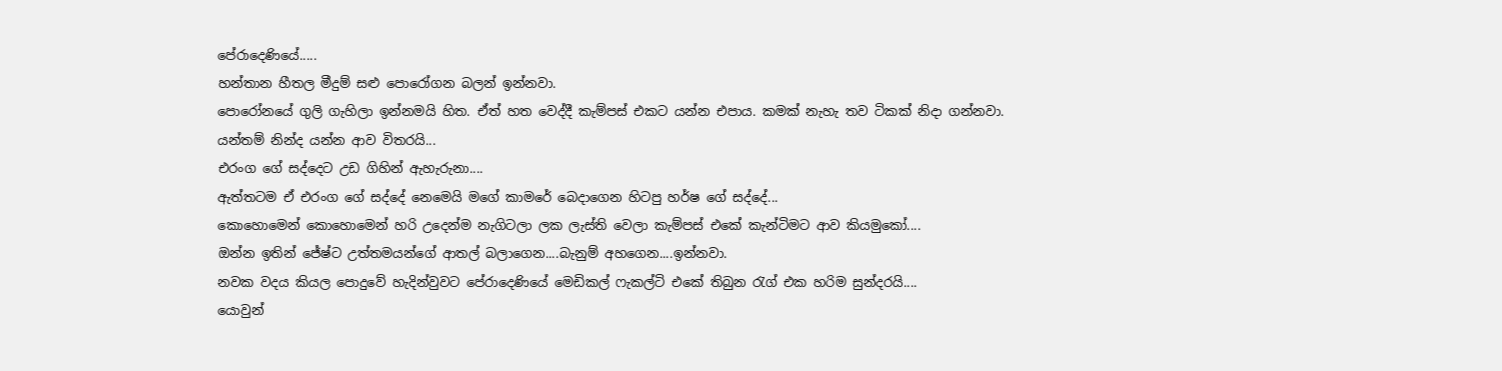පේරාදෙණියේ.....
හන්තාන හීතල මීදුම් සළු පොරෝගන බලන් ඉන්නවා.
පොරෝනයේ ගුලි ගැහිලා ඉන්නමයි හිත. ඒත් හත වෙද්දී කැම්පස් එකට යන්න එපාය. කමක් නැහැ තව ටිකක් නිදා ගන්නවා.
යන්තම් නින්ද යන්න ආව විතරයි...
එරංග ගේ සද්දෙට උඩ ගිහින් ඇහැරුනා....
ඇත්තටම ඒ එරංග ගේ සද්දේ නෙමෙයි මගේ කාමරේ බෙදාගෙන හිටපු හර්ෂ ගේ සද්දේ...
කොහොමෙන් කොහොමෙන් හරි උදෙන්ම නැගිටලා ලක ලැස්ති වෙලා කැම්පස් එකේ කැන්ටිමට ආව කියමුකෝ....
ඔන්න ඉතින් ජේෂ්ට උත්තමයන්ගේ ආතල් බලාගෙන....බැනුම් අහගෙන....ඉන්නවා.
නවක වදය කියල පොදුවේ හැදින්වුවට පේරාදෙණියේ මෙඩිකල් ෆැකල්ටි එකේ තිබුන රැග් එක හරිම සුන්දරයි....
යොවුන්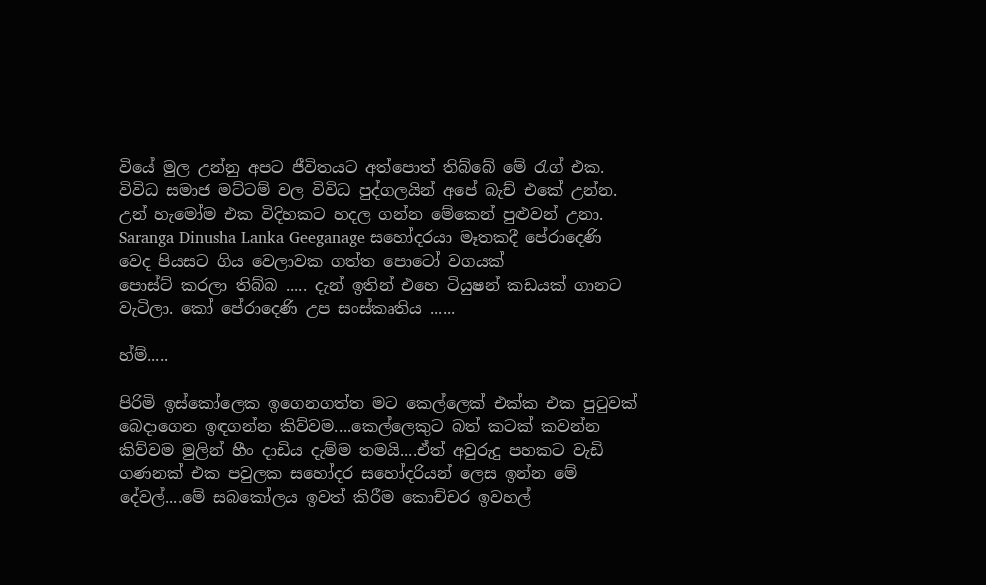වියේ මුල උන්නු අපට ජීවිතයට අත්පොත් තිබ්බේ මේ රැග් එක. විවිධ සමාජ මට්ටම් වල විවිධ පුද්ගලයින් අපේ බැච් එකේ උන්න. උන් හැමෝම එක විදිහකට හදල ගන්න මේකෙන් පුළුවන් උනා. Saranga Dinusha Lanka Geeganage සහෝදරයා මෑතකදී පේරාදෙණි
වෙද පියසට ගිය වෙලාවක ගත්ත පොටෝ වගයක්
පොස්ට් කරලා තිබ්බ ..... දැන් ඉතින් එහෙ ටියුෂන් කඩයක් ගානට වැටිලා. කෝ පේරාදෙණි උප සංස්කෘතිය ......

හ්ම්.....

පිරිමි ඉස්කෝලෙක ඉගෙනගත්ත මට කෙල්ලෙක් එක්ක එක පුටුවක් බෙදාගෙන ඉඳගන්න කිව්වම....කෙල්ලෙකුට බත් කටක් කවන්න කිව්වම මුලින් හීං දාඩිය දැම්ම තමයි....ඒත් අවුරුදු පහකට වැඩි ගණනක් එක පවුලක සහෝදර සහෝදරියන් ලෙස ඉන්න මේ දේවල්....මේ සබකෝලය ඉවත් කිරීම කොච්චර ඉවහල්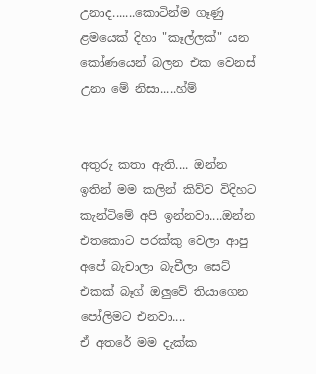උනාද.......කොටින්ම ගෑණු ළමයෙක් දිහා "කෑල්ලක්" යන කෝණයෙන් බලන එක වෙනස් උනා මේ නිසා.....හ්ම්


අතුරු කතා ඇති.... ඔන්න ඉතින් මම කලින් කිව්ව විදිහට කැන්ටිමේ අපි ඉන්නවා....ඔන්න එතකොට පරක්කු වෙලා ආපු අපේ බැචාලා බැචීලා සෙට් එකක් බෑග් ඔලුවේ තියාගෙන පෝලිමට එනවා....
ඒ අතරේ මම දැක්ක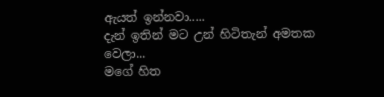ඇයත් ඉන්නවා.....
දැන් ඉතින් මට උන් හිටිතැන් අමතක වෙලා...
මගේ හිත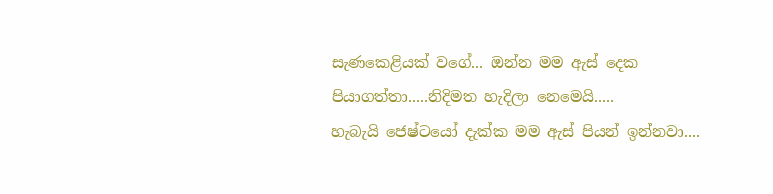සැණකෙළියක් වගේ... ඔන්න මම ඇස් දෙක පියාගත්තා.....නිදිමත හැදිලා නෙමෙයි.....
හැබැයි ජෙෂ්ටයෝ දැක්ක මම ඇස් පියන් ඉන්නවා....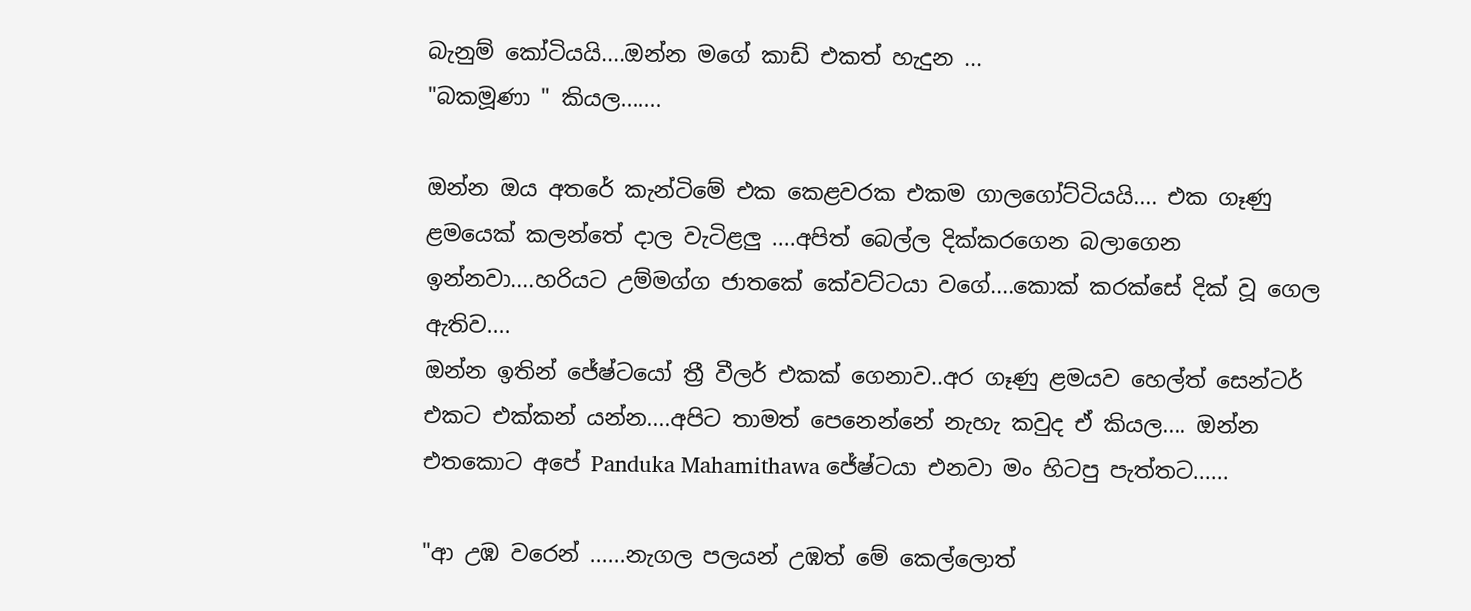බැනුම් කෝටියයි....ඔන්න මගේ කාඩ් එකත් හැදුන ...
"බකමූණා " කියල.......

ඔන්න ඔය අතරේ කැන්ටිමේ එක කෙළවරක එකම ගාලගෝට්ටියයි.... එක ගෑණු ළමයෙක් කලන්තේ දාල වැටිළලු ....අපිත් බෙල්ල දික්කරගෙන බලාගෙන ඉන්නවා....හරියට උම්මග්ග ජාතකේ කේවට්ටයා වගේ....කොක් කරක්සේ දික් වූ ගෙල ඇතිව....
ඔන්න ඉතින් ජේෂ්ටයෝ ත්‍රී වීලර් එකක් ගෙනාව..අර ගෑණු ළමයව හෙල්ත් සෙන්ටර් එකට එක්කන් යන්න....අපිට තාමත් පෙනෙන්නේ නැහැ කවුද ඒ කියල.... ඔන්න එතකොට අපේ Panduka Mahamithawa ජේෂ්ටයා එනවා මං හිටපු පැත්තට......

"ආ උඹ වරෙන් ......නැගල පලයන් උඹත් මේ කෙල්ලොත්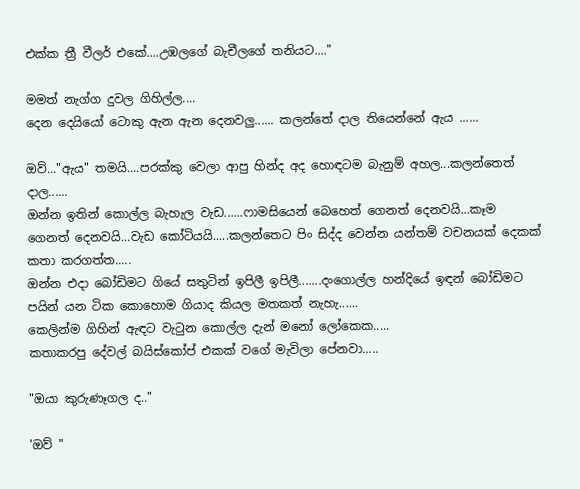එක්ක ත්‍රී වීලර් එකේ....උඹලගේ බැචීලගේ තනියට...."

මමත් නැග්ග දුවල ගිහිල්ල....
දෙන දෙයියෝ ටොකු ඇන ඇන දෙනවලු...... කලන්තේ දාල තියෙන්නේ ඇය ......

ඔව්..."ඇය" තමයි....පරක්කු වෙලා ආපු හින්ද අද හොඳටම බැනුම් අහල...කලන්තෙත් දාල......
ඔන්න ඉතින් කොල්ල බැහැල වැඩ......ෆාමසියෙන් බෙහෙත් ගෙනත් දෙනවයි...කෑම ගෙනත් දෙනවයි...වැඩ කෝටියයි.....කලන්තෙට පිං සිද්ද වෙන්න යන්තම් වචනයක් දෙකක් කතා කරගත්ත.....
ඔන්න එදා බෝඩිමට ගියේ සතුටින් ඉපිලී ඉපිලී.......දංගොල්ල හන්දියේ ඉඳන් බෝඩිමට පයින් යන ටික කොහොම ගියාද කියල මතකත් නැහැ......
කෙලින්ම ගිහින් ඇඳට වැටුන කොල්ල දැන් මනෝ ලෝකෙක.....
කතාකරපු දේවල් බයිස්කෝප් එකක් වගේ මැවිලා පේනවා.....

"ඔයා කුරුණෑගල ද.."

'ඔව් "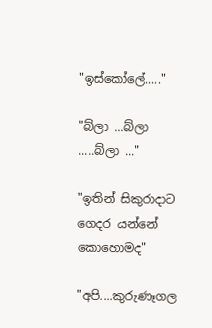"ඉස්කෝලේ....."

"බ්ලා ...බ්ලා .....බ්ලා ..."

"ඉතින් සිකුරාදාට ගෙදර යන්නේ කොහොමද"

"අපි....කුරුණෑගල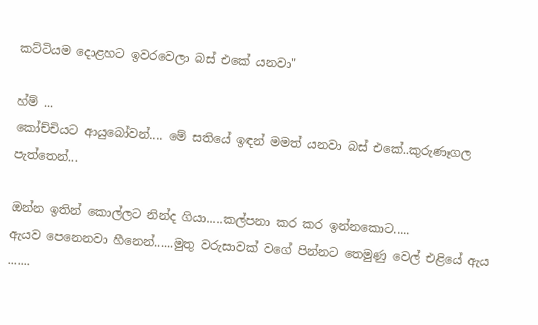කට්ටියම දොළහට ඉවරවෙලා බස් එකේ යනවා"

හ්ම් ...
කෝච්චියට ආයුබෝවන්.... මේ සතියේ ඉඳන් මමත් යනවා බස් එකේ..කුරුණෑගල පැත්තෙන්...

ඔන්න ඉතින් කොල්ලට නින්ද ගියා.....කල්පනා කර කර ඉන්නකොට.....
ඇයව පෙනෙනවා හීනෙන්......මුතු වරුසාවක් වගේ පින්නට තෙමුණු වෙල් එළියේ ඇය .......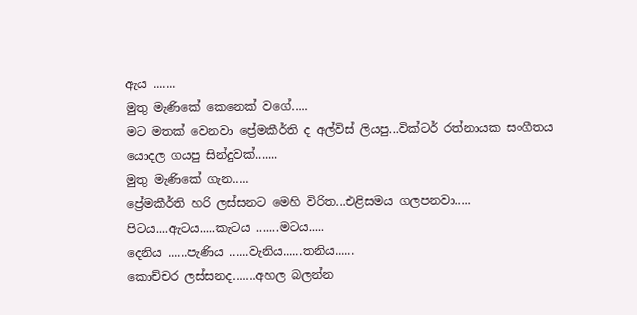ඇය .......
මුතු මැණිකේ කෙනෙක් වගේ.....
මට මතක් වෙනවා ප්‍රේමකීර්ති ද අල්විස් ලියපු...වික්ටර් රත්නායක සංගීතය යොදල ගයපු සින්දුවක්.......
මුතු මැණිකේ ගැන.....
ප්‍රේමකීර්ති හරි ලස්සනට මෙහි විරිත...එළිසමය ගලපනවා.....
පිටය....ඇටය.....කැටය .......මටය.....
දෙනිය ......පැණිය ......වැනිය......තනිය......
කොච්චර ලස්සනද.......අහල බලන්න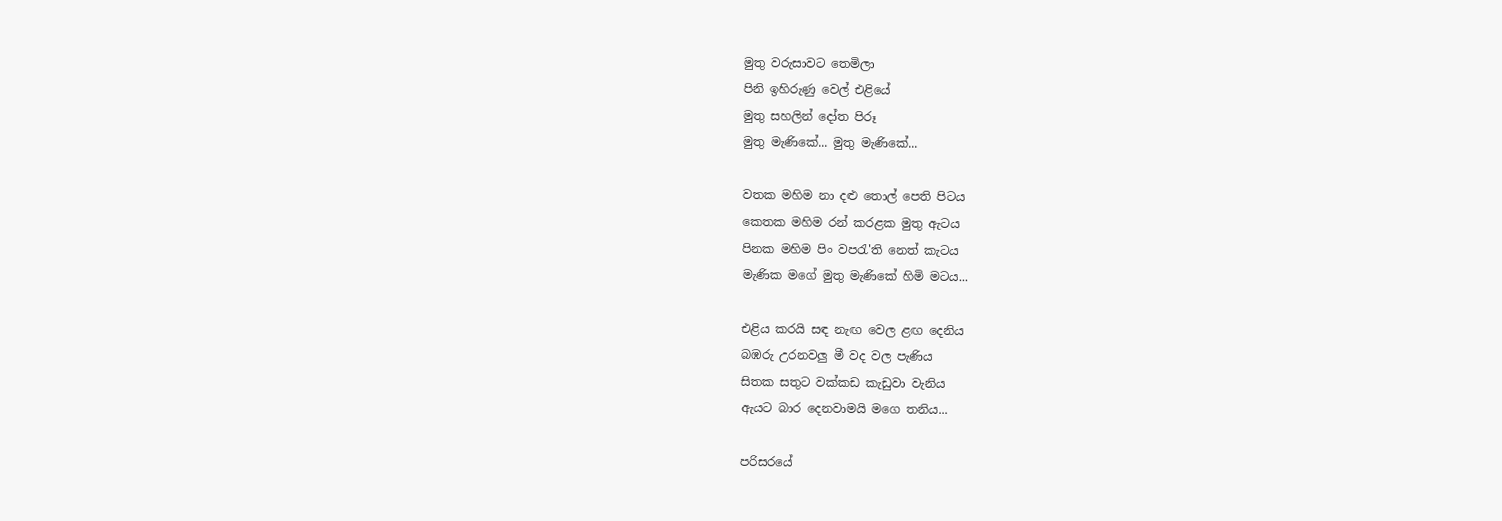මුතු වරුසාවට තෙමිලා
පිනි ඉහිරුණු වෙල් එළියේ
මුතු සහලින් දෝත පිරූ
මුතු මැණිකේ... මුතු මැණිකේ...

වතක මහිම නා දළු තොල් පෙති පිටය
කෙතක මහිම රන් කරළක මුතු ඇටය
පිනක මහිම පිං වපරැ'ති නෙත් කැටය
මැණික මගේ මුතු මැණිකේ හිමි මටය...

එළිය කරයි සඳ නැඟ වෙල ළඟ දෙනිය
බඹරු උරනවලු මී වද වල පැණිය
සිතක සතුට වක්කඩ කැඩුවා වැනිය
ඇයට බාර දෙනවාමයි මගෙ තනිය...

පරිසරයේ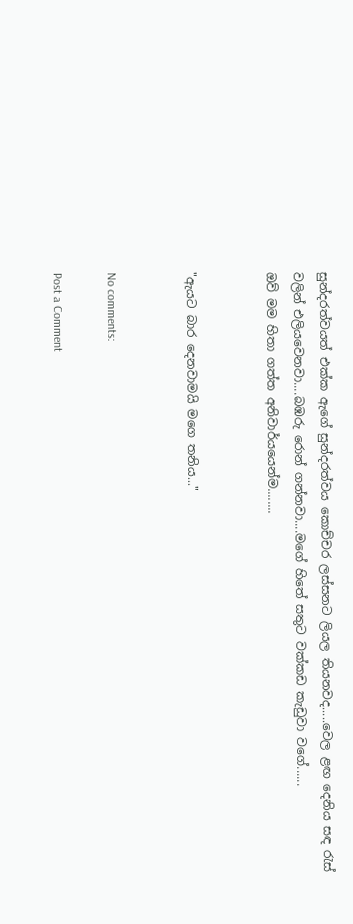සුන්දරත්වයත් එක්ක ඇගේ සුන්දරත්වය කොච්චර ලස්සනට ලියල තියනවද.....වෙල ළඟ දෙනිය සඳ රැස් වලින් එලියවෙනවා....බඹරු රොන් ගන්නවා....මගේ හිතේ සතුට වක්කඩ කැඩුවා වගේ......
ඔව් මම හිතා ගත්ත අනිවාර්යයෙන්ම........


"ඇයට බාර දෙනවාමයි මගෙ තනිය..."


No comments:

Post a Comment